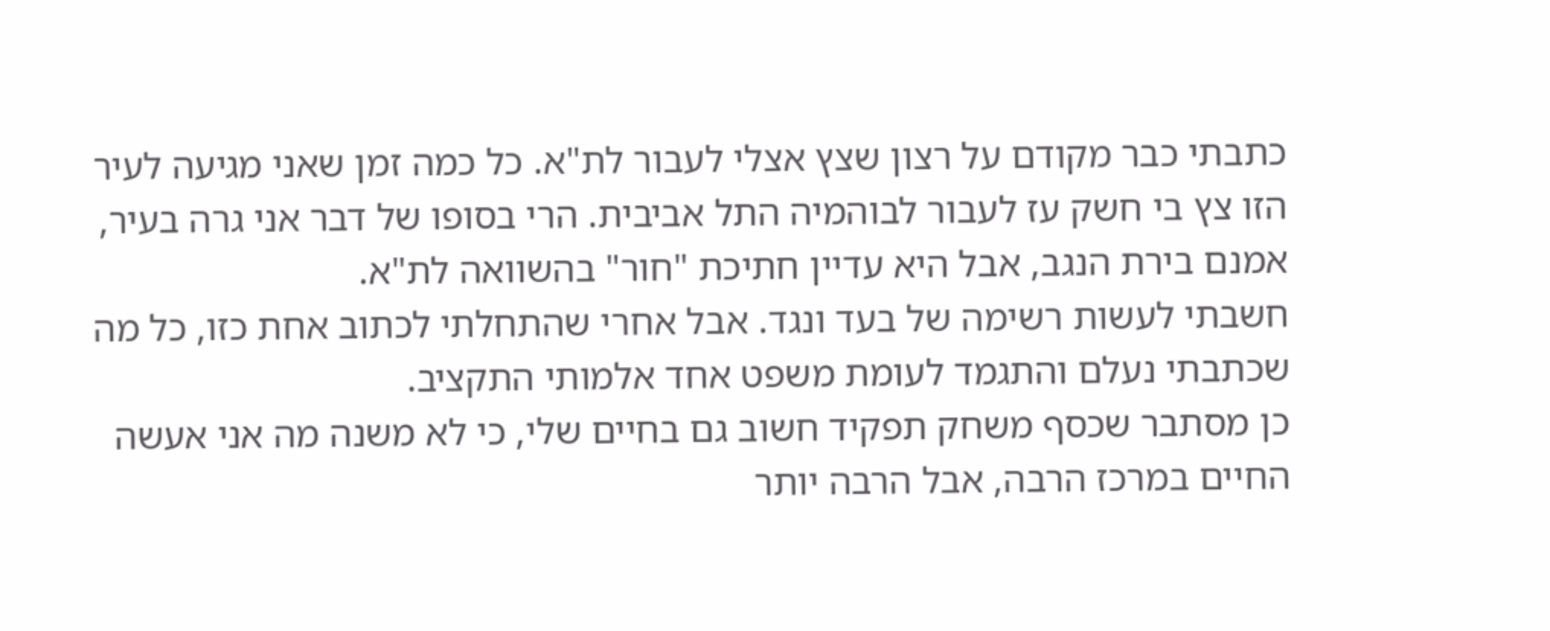כתבתי כבר מקודם על רצון שצץ אצלי לעבור לת"א. כל כמה זמן שאני מגיעה לעיר הזו צץ בי חשק עז לעבור לבוהמיה התל אביבית. הרי בסופו של דבר אני גרה בעיר, אמנם בירת הנגב, אבל היא עדיין חתיכת "חור" בהשוואה לת"א.
חשבתי לעשות רשימה של בעד ונגד. אבל אחרי שהתחלתי לכתוב אחת כזו, כל מה שכתבתי נעלם והתגמד לעומת משפט אחד אלמותי התקציב.
כן מסתבר שכסף משחק תפקיד חשוב גם בחיים שלי, כי לא משנה מה אני אעשה החיים במרכז הרבה, אבל הרבה יותר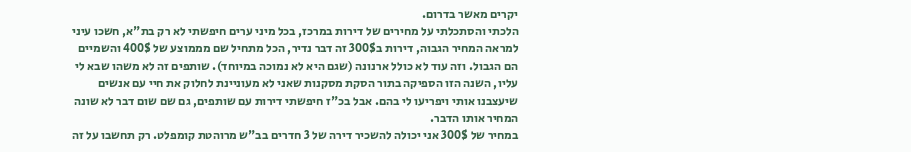יקרים מאשר בדרום.
הלכתי והסתכלתי על מחירים של דירות במרכז, בכל מיני ערים חיפשתי לא רק בת"א, חשכו עיני למראה המחיר הגבוה, דירות ב300$ זה דבר נדיר, הכל מתחיל שם מממוצע של 400$ והשמיים הם הגבול. וזה עוד לא כולל ארנונה (שגם היא לא נמוכה במיוחד). שותפים זה לא משהו שבא לי עליו, השנה הזו הספיקה בתור הסקת מסקנות שאני לא מעוניינת לחלוק את חיי עם אנשים שיעצבנו אותי ויפריעו לי בהם. אבל בכ"ז חיפשתי דירות עם שותפים, גם שם שום דבר לא שונה המחיר אותו הדבר.
במחיר של 300$ אני יכולה להשכיר דירה של 3 חדרים בב"ש מרוהטת קומפלט. רק תחשבו על זה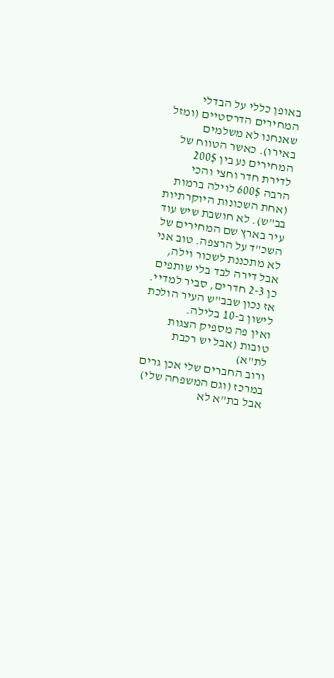באופן כללי על הבדלי המחירים הדרסטיים (ומזל שאנחנו לא משלמים באירו). כאשר הטווח של המחירים נע בין 200$ לדירת חדר וחצי והכי הרבה 600$ לוילה ברמות (אחת השכונות היוקרתיות בב"ש). לא חושבת שיש עוד עיר בארץ שם המחירים של השכ"ד על הרצפה. טוב אני לא מתכננת לשכור וילה, אבל דירה לבד בלי שותפים כן 2-3 חדרים, סביר למדיי.
אז נכון שבב"ש העיר הולכת לישון ב-10 בלילה.
ואין פה מספיק הצגות טובות (אבל יש רכבת לת"א)
ורוב החברים שלי אכן גרים במרכז (וגם המשפחה שלי)
אבל בת"א לא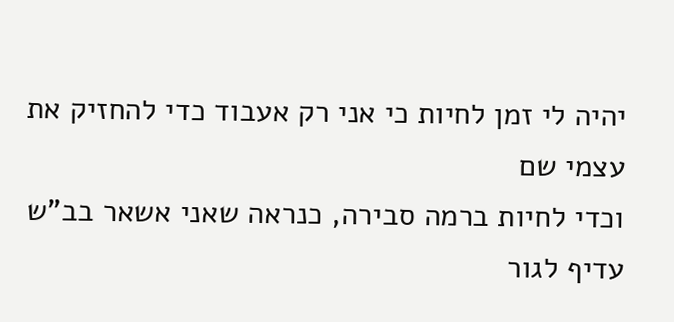יהיה לי זמן לחיות כי אני רק אעבוד כדי להחזיק את עצמי שם
וכדי לחיות ברמה סבירה, כנראה שאני אשאר בב"ש
עדיף לגור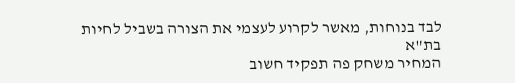לבד בנוחות, מאשר לקרוע לעצמי את הצורה בשביל לחיות בת"א
המחיר משחק פה תפקיד חשוב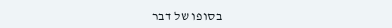בסופו של דבר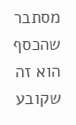מסתבר שהכסף הוא זה שקובע